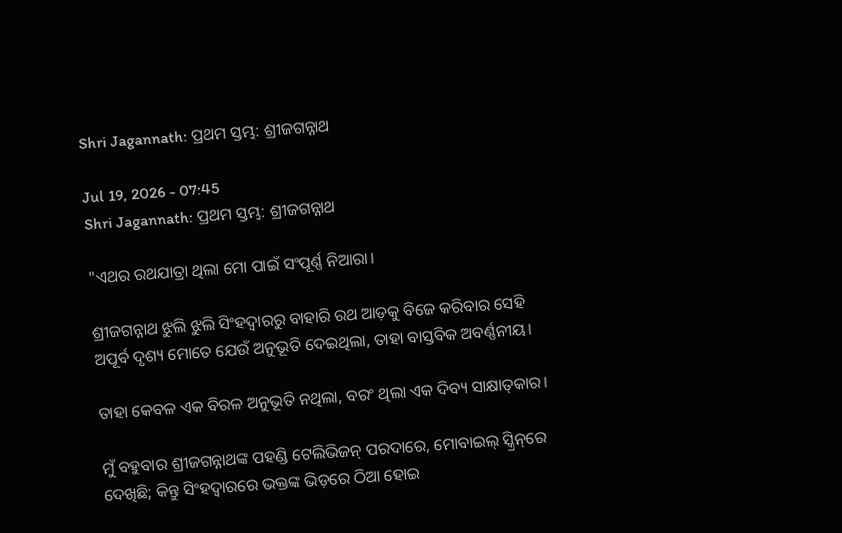Shri Jagannath: ପ୍ରଥମ ସ୍ତମ୍ଭ: ଶ୍ରୀଜଗନ୍ନାଥ

Jul 19, 2026 - 07:45
Shri Jagannath: ପ୍ରଥମ ସ୍ତମ୍ଭ: ଶ୍ରୀଜଗନ୍ନାଥ

"ଏଥର ରଥଯାତ୍ରା ଥିଲା ମୋ ପାଇଁ ସଂପୂର୍ଣ୍ଣ ନିଆରା।

ଶ୍ରୀଜଗନ୍ନାଥ ଝୁଲି ଝୁଲି ସିଂହଦ୍ୱାରରୁ ବାହାରି ରଥ ଆଡ଼କୁ ବିଜେ କରିବାର ସେହି ଅପୂର୍ବ ଦୃଶ୍ୟ ମୋତେ ଯେଉଁ ଅନୁଭୂତି ଦେଇଥିଲା, ତାହା ବାସ୍ତବିକ ଅବର୍ଣ୍ଣନୀୟ।

ତାହା କେବଳ ଏକ ବିରଳ ଅନୁଭୂତି ନଥିଲା, ବରଂ ଥିଲା ଏକ ଦିବ୍ୟ ସାକ୍ଷାତ୍‌କାର।

ମୁଁ ବହୁବାର ଶ୍ରୀଜଗନ୍ନାଥଙ୍କ ପହଣ୍ଡି ଟେଲିଭିଜନ୍‌ ପରଦାରେ, ମୋବାଇଲ୍‌ ସ୍କ୍ରିନ୍‌ରେ ଦେଖିଛି; କିନ୍ତୁ ସିଂହଦ୍ବାରରେ ଭକ୍ତଙ୍କ ଭିଡ଼ରେ ଠିଆ ହୋଇ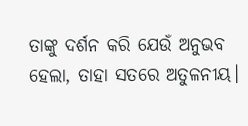ତାଙ୍କୁ ଦର୍ଶନ କରି ଯେଉଁ ଅନୁଭବ ହେଲା, ତାହା ସତରେ ଅତୁଳନୀୟ।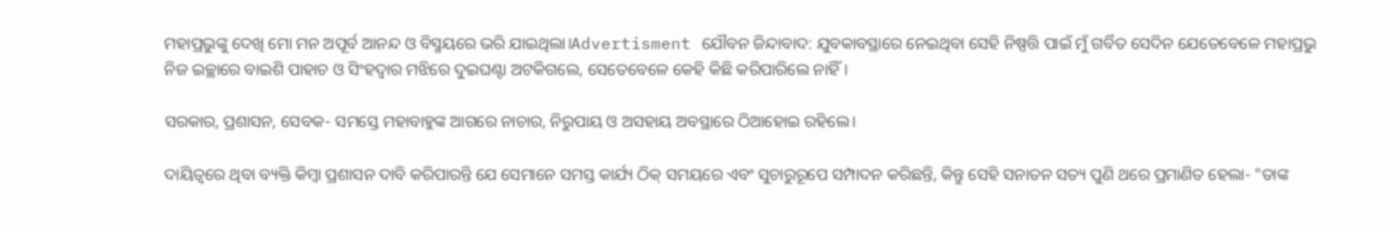ମହାପ୍ରଭୁଙ୍କୁ ଦେଖି ମୋ ମନ ଅପୂର୍ବ ଆନନ୍ଦ ଓ ବିସ୍ମୟରେ ଭରି ଯାଇଥିଲା।Advertisment ଯୌବନ ଜିନ୍ଦାବାଦ: ଯୁବକାବସ୍ଥାରେ ନେଇଥିବା ସେହି ନିଷ୍ପତ୍ତି ପାଇଁ ମୁଁ ଗର୍ବିତ ସେଦିନ ଯେତେବେଳେ ମହାପ୍ରଭୁ ନିଜ ଇଚ୍ଛାରେ ବାଇଶି ପାହାଚ ଓ ସିଂହଦ୍ବାର ମଝିରେ ଦୁଇଘଣ୍ଟା ଅଟକିଗଲେ, ସେତେବେଳେ କେହି କିଛି କରିପାରିଲେ ନାହିଁ।

ସରକାର, ପ୍ରଶାସନ, ସେବକ- ସମସ୍ତେ ମହାବାହୁଙ୍କ ଆଗରେ ନାଚାର, ନିରୁପାୟ ଓ ଅସହାୟ ଅବସ୍ଥାରେ ଠିଆହୋଇ ରହିଲେ।

ଦାୟିତ୍ବରେ ଥିବା ବ୍ୟକ୍ତି କିମ୍ବା ପ୍ରଶାସନ ଦାବି କରିପାରନ୍ତି ଯେ ସେମାନେ ସମସ୍ତ କାର୍ଯ୍ୟ ଠିକ୍ ସମୟରେ ଏବଂ ସୁଚାରୁରୂପେ ସମ୍ପାଦନ କରିଛନ୍ତି, କିନ୍ତୁ ସେହି ସନାତନ ସତ୍ୟ ପୁଣି ଥରେ ପ୍ରମାଣିତ ହେଲା- "ତାଙ୍କ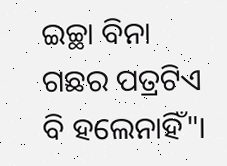ଇଚ୍ଛା ବିନା ଗଛର ପତ୍ରଟିଏ ବି ହଲେନାହିଁ"।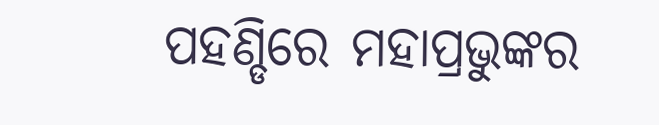ପହଣ୍ଡିରେ ମହାପ୍ରଭୁଙ୍କର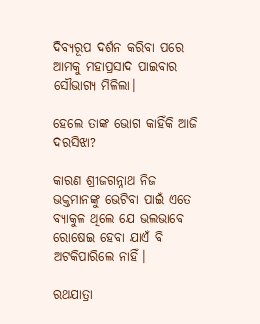ଦିବ୍ୟରୂପ ଦର୍ଶନ କରିବା ପରେ ଆମକୁ ମହାପ୍ରସାଦ ପାଇବାର ସୌଭାଗ୍ୟ ମିଳିଲା।

ହେଲେ ତାଙ୍କ ଭୋଗ କାହିଁକି ଆଜି ଦରସିଝା?

କାରଣ ଶ୍ରୀଜଗନ୍ନାଥ ନିଜ ଭକ୍ତମାନଙ୍କୁ ଭେଟିବା ପାଇଁ ଏତେ ବ୍ୟାକୁଳ ଥିଲେ ଯେ ଭଲଭାବେ ରୋଷେଇ ହେବା ଯାଏଁ ବି ଅଟକିପାରିଲେ ନାହିଁ।

ରଥଯାତ୍ରା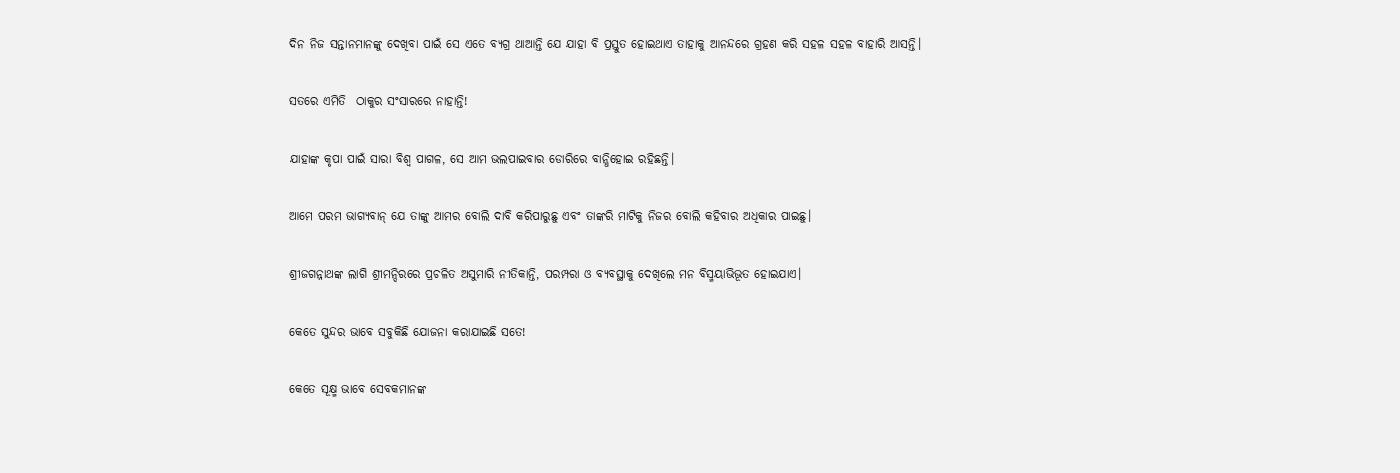ଦିନ ନିଜ ସନ୍ତାନମାନଙ୍କୁ ଦେଖିବା ପାଇଁ ସେ ଏତେ ବ୍ୟଗ୍ର ଥାଆନ୍ତି ଯେ ଯାହା ବି ପ୍ରସ୍ତୁତ ହୋଇଥାଏ ତାହାକୁ ଆନନ୍ଦରେ ଗ୍ରହଣ କରି ସହଳ ସହଳ ବାହାରି ଆସନ୍ତି।

ସତରେ ଏମିତି  ଠାକୁର ସଂସାରରେ ନାହାନ୍ତି!

ଯାହାଙ୍କ କୃପା ପାଇଁ ସାରା ବିଶ୍ୱ ପାଗଳ, ସେ ଆମ ଭଲପାଇବାର ଡୋରିରେ ବାନ୍ଧିହୋଇ ରହିଛନ୍ତି।

ଆମେ ପରମ ଭାଗ୍ୟବାନ୍‌ ଯେ ତାଙ୍କୁ ଆମର ବୋଲି ଦାବି କରିପାରୁଛୁ ଏବଂ ତାଙ୍କରି ମାଟିକୁ ନିଜର ବୋଲି କହିବାର ଅଧିକାର ପାଇଛୁ।

ଶ୍ରୀଜଗନ୍ନାଥଙ୍କ ଲାଗି ଶ୍ରୀମନ୍ଦିରରେ ପ୍ରଚଳିତ ଅସୁମାରି ନୀତିକାନ୍ତି, ପରମ୍ପରା ଓ ବ୍ୟବସ୍ଥାକୁ ଦେଖିଲେ ମନ ବିସ୍ମୟାଭିଭୂତ ହୋଇଯାଏ।

କେତେ ସୁନ୍ଦର ଭାବେ ସବୁକିଛି ଯୋଜନା କରାଯାଇଛି ସତେ!

କେତେ ସୂକ୍ଷ୍ମ ଭାବେ ସେବକମାନଙ୍କ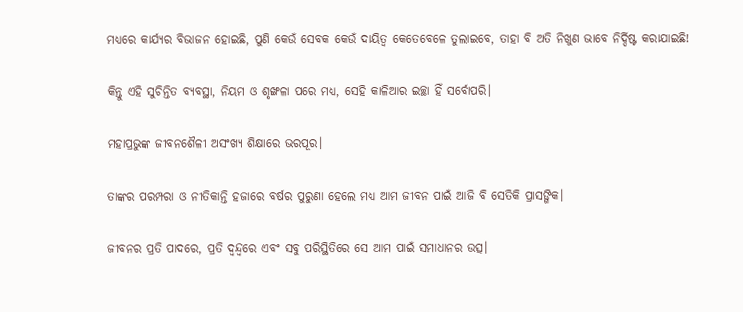ମଧ୍ୟରେ କାର୍ଯ୍ୟର ବିଭାଜନ ହୋଇଛି, ପୁଣି କେଉଁ ସେବକ କେଉଁ ଦାୟିତ୍ୱ କେତେବେଳେ ତୁଲାଇବେ, ତାହା ବି ଅତି ନିଖୁଣ ଭାବେ ନିର୍ଦ୍ଦିଷ୍ଟ କରାଯାଇଛି!

କିନ୍ତୁ ଏହି ସୁଚିନ୍ତିତ ବ୍ୟବସ୍ଥା, ନିୟମ ଓ ଶୃଙ୍ଖଳା ପରେ ମଧ୍ୟ, ସେହି କାଳିଆର ଇଚ୍ଛା ହିଁ ସର୍ବୋପରି।

ମହାପ୍ରଭୁଙ୍କ ଜୀବନଶୈଳୀ ଅସଂଖ୍ୟ ଶିକ୍ଷାରେ ଭରପୂର।

ତାଙ୍କର ପରମ୍ପରା ଓ ନୀତିକାନ୍ତି ହଜାରେ ବର୍ଷର ପୁରୁଣା ହେଲେ ମଧ୍ୟ ଆମ ଜୀବନ ପାଇଁ ଆଜି ବି ସେତିକି ପ୍ରାସଙ୍ଗିକ।

ଜୀବନର ପ୍ରତି ପାଦରେ, ପ୍ରତି ଦ୍ୱନ୍ଦ୍ୱରେ ଏବଂ ସବୁ ପରିସ୍ଥିତିରେ ସେ ଆମ ପାଇଁ ସମାଧାନର ଉତ୍ସ।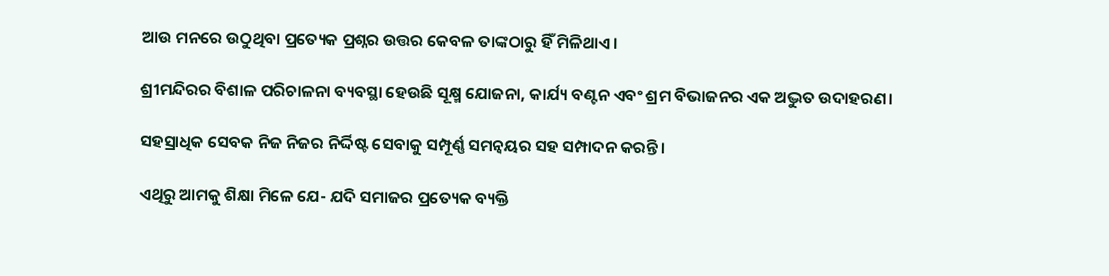ଆଉ ମନରେ ଉଠୁଥିବା ପ୍ରତ୍ୟେକ ପ୍ରଶ୍ନର ଉତ୍ତର କେବଳ ତାଙ୍କଠାରୁ ହିଁ ମିଳିଥାଏ।

ଶ୍ରୀମନ୍ଦିରର ବିଶାଳ ପରିଚାଳନା ବ୍ୟବସ୍ଥା ହେଉଛି ସୂକ୍ଷ୍ମ ଯୋଜନା, କାର୍ଯ୍ୟ ବଣ୍ଟନ ଏବଂ ଶ୍ରମ ବିଭାଜନର ଏକ ଅଦ୍ଭୁତ ଉଦାହରଣ।

ସହସ୍ରାଧିକ ସେବକ ନିଜ ନିଜର ନିର୍ଦ୍ଦିଷ୍ଟ ସେବାକୁ ସମ୍ପୂର୍ଣ୍ଣ ସମନ୍ୱୟର ସହ ସମ୍ପାଦନ କରନ୍ତି।

ଏଥିରୁ ଆମକୁ ଶିକ୍ଷା ମିଳେ ଯେ- ଯଦି ସମାଜର ପ୍ରତ୍ୟେକ ବ୍ୟକ୍ତି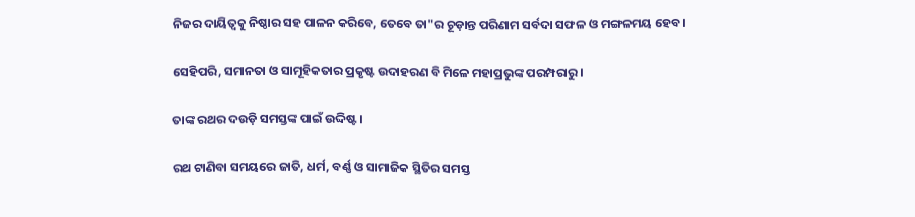ନିଜର ଦାୟିତ୍ୱକୁ ନିଷ୍ଠାର ସହ ପାଳନ କରିବେ, ତେବେ ତା"ର ଚୂଡ଼ାନ୍ତ ପରିଣାମ ସର୍ବଦା ସଫଳ ଓ ମଙ୍ଗଳମୟ ହେବ।

ସେହିପରି, ସମାନତା ଓ ସାମୂହିକତାର ପ୍ରକୃଷ୍ଟ ଉଦାହରଣ ବି ମିଳେ ମହାପ୍ରଭୁଙ୍କ ପରମ୍ପରାରୁ।

ତାଙ୍କ ରଥର ଦଉଡ଼ି ସମସ୍ତଙ୍କ ପାଇଁ ଉଦ୍ଦିଷ୍ଟ।

ରଥ ଟାଣିବା ସମୟରେ ଜାତି, ଧର୍ମ, ବର୍ଣ୍ଣ ଓ ସାମାଜିକ ସ୍ଥିତିର ସମସ୍ତ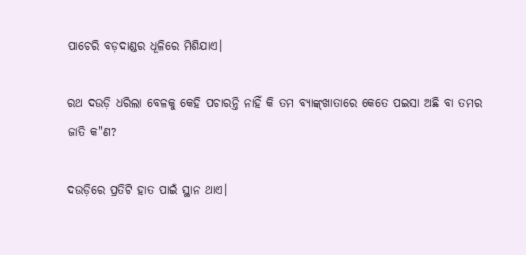ପାଚେରି ବଡ଼ଦାଣ୍ଡର ଧୂଳିରେ ମିଶିଯାଏ।

ରଥ ଦଉଡ଼ି ଧରିଲା ବେଳକୁ କେହି ପଚାରନ୍ତି ନାହିଁ କି ତମ ବ୍ୟାଙ୍କ୍‌ଖାତାରେ କେତେ ପଇସା ଅଛି ବା ତମର ଜାତି କ"ଣ?

ଦଉଡ଼ିରେ ପ୍ରତିଟି ହାତ ପାଇଁ ସ୍ଥାନ ଥାଏ।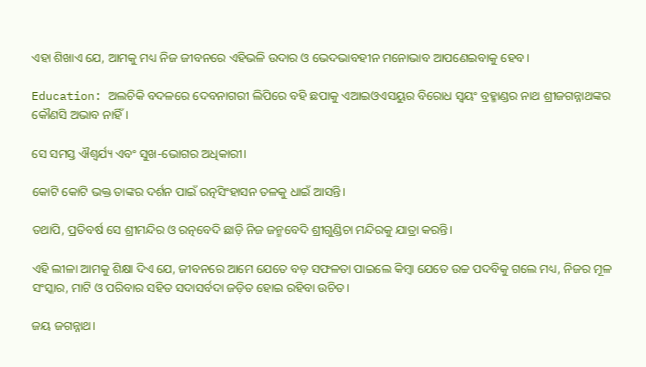ଏହା ଶିଖାଏ ଯେ, ଆମକୁ ମଧ୍ୟ ନିଜ ଜୀବନରେ ଏହିଭଳି ଉଦାର ଓ ଭେଦଭାବହୀନ ମନୋଭାବ ଆପଣେଇବାକୁ ହେବ।

Education: ଅଲଚିକି ବଦଳରେ ଦେବନାଗରୀ ଲିପିରେ ବହି ଛପାକୁ ଏଆଇଓଏସୟୁର ବିରୋଧ ସ୍ୱୟଂ ବ୍ରହ୍ମାଣ୍ଡର ନାଥ ଶ୍ରୀଜଗନ୍ନାଥଙ୍କର କୌଣସି ଅଭାବ ନାହିଁ।

ସେ ସମସ୍ତ ଐଶ୍ୱର୍ଯ୍ୟ ଏବଂ ସୁଖ-ଭୋଗର ଅଧିକାରୀ।

କୋଟି କୋଟି ଭକ୍ତ ତାଙ୍କର ଦର୍ଶନ ପାଇଁ ରତ୍ନସିଂହାସନ ତଳକୁ ଧାଇଁ ଆସନ୍ତି।

ତଥାପି, ପ୍ରତିବର୍ଷ ସେ ଶ୍ରୀମନ୍ଦିର ଓ ରତ୍ନବେଦି ଛାଡ଼ି ନିଜ ଜନ୍ମବେଦି ଶ୍ରୀଗୁଣ୍ଡିଚା ମନ୍ଦିରକୁ ଯାତ୍ରା କରନ୍ତି।

ଏହି ଲୀଳା ଆମକୁ ଶିକ୍ଷା ଦିଏ ଯେ, ଜୀବନରେ ଆମେ ଯେତେ ବଡ଼ ସଫଳତା ପାଇଲେ କିମ୍ବା ଯେତେ ଉଚ୍ଚ ପଦବିକୁ ଗଲେ ମଧ୍ୟ, ନିଜର ମୂଳ ସଂସ୍କାର, ମାଟି ଓ ପରିବାର ସହିତ ସଦାସର୍ବଦା ଜଡ଼ିତ ହୋଇ ରହିବା ଉଚିତ।

ଜୟ ଜଗନ୍ନାଥ।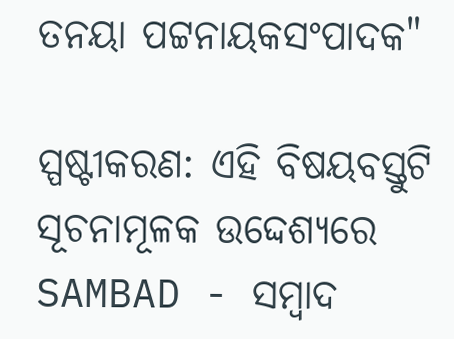ତନୟା ପଟ୍ଟନାୟକସଂପାଦକ"

ସ୍ପଷ୍ଟୀକରଣ: ଏହି ବିଷୟବସ୍ତୁଟି ସୂଚନାମୂଳକ ଉଦ୍ଦେଶ୍ୟରେ SAMBAD - ସମ୍ବାଦ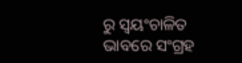ରୁ ସ୍ୱୟଂଚାଳିତ ଭାବରେ ସଂଗ୍ରହ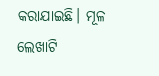କରାଯାଇଛି। ମୂଳ ଲେଖାଟି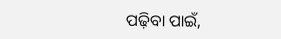ପଢ଼ିବା ପାଇଁ,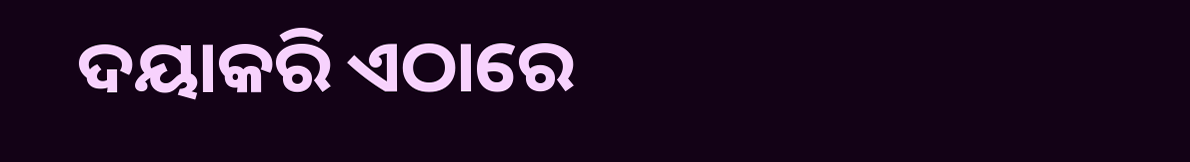ଦୟାକରି ଏଠାରେ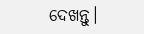ଦେଖନ୍ତୁ।